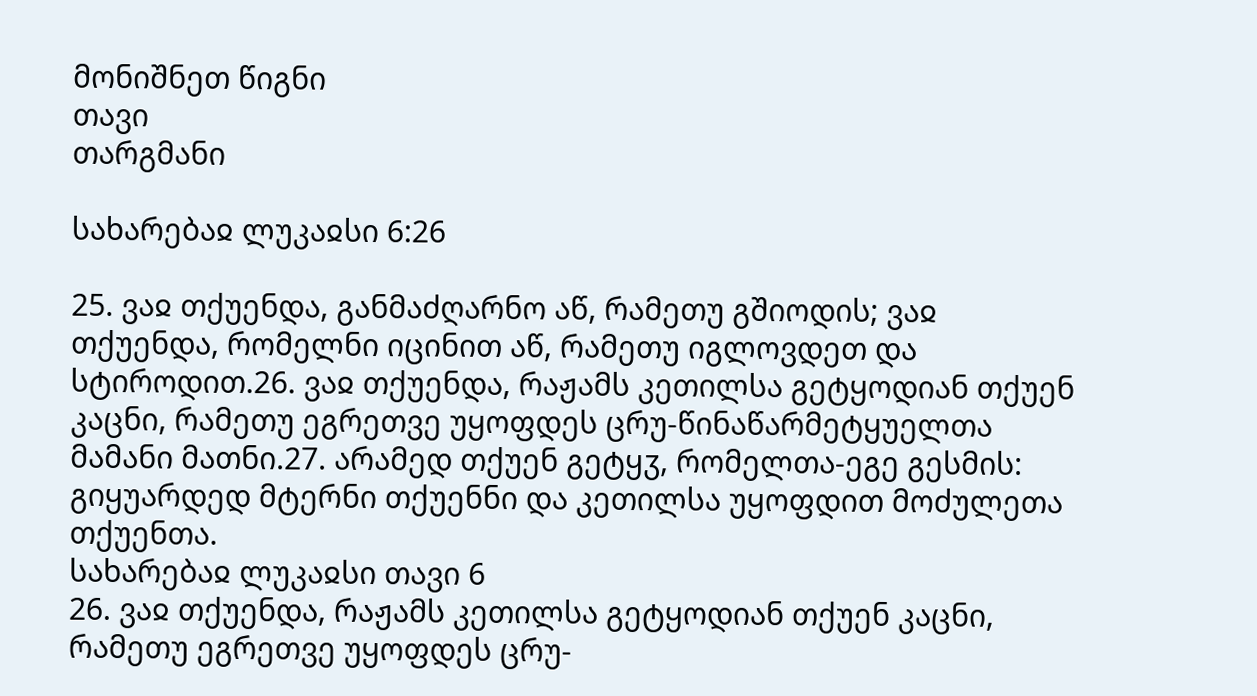მონიშნეთ წიგნი
თავი
თარგმანი

სახარებაჲ ლუკაჲსი 6:26

25. ვაჲ თქუენდა, განმაძღარნო აწ, რამეთუ გშიოდის; ვაჲ თქუენდა, რომელნი იცინით აწ, რამეთუ იგლოვდეთ და სტიროდით.26. ვაჲ თქუენდა, რაჟამს კეთილსა გეტყოდიან თქუენ კაცნი, რამეთუ ეგრეთვე უყოფდეს ცრუ-წინაწარმეტყუელთა მამანი მათნი.27. არამედ თქუენ გეტყჳ, რომელთა-ეგე გესმის: გიყუარდედ მტერნი თქუენნი და კეთილსა უყოფდით მოძულეთა თქუენთა.
სახარებაჲ ლუკაჲსი თავი 6
26. ვაჲ თქუენდა, რაჟამს კეთილსა გეტყოდიან თქუენ კაცნი, რამეთუ ეგრეთვე უყოფდეს ცრუ-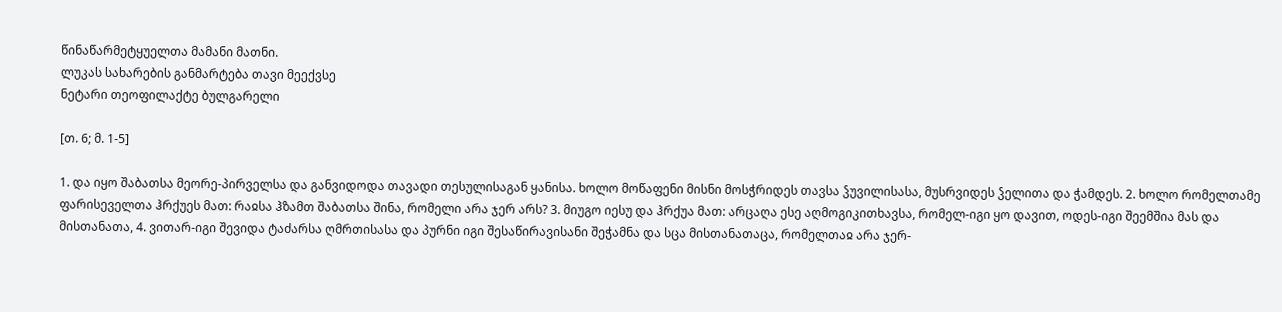წინაწარმეტყუელთა მამანი მათნი.
ლუკას სახარების განმარტება თავი მეექვსე
ნეტარი თეოფილაქტე ბულგარელი

[თ. 6; მ. 1-5]

1. და იყო შაბათსა მეორე-პირველსა და განვიდოდა თავადი თესულისაგან ყანისა. ხოლო მოწაფენი მისნი მოსჭრიდეს თავსა ჴუვილისასა, მუსრვიდეს ჴელითა და ჭამდეს. 2. ხოლო რომელთამე ფარისეველთა ჰრქუეს მათ: რაჲსა ჰზამთ შაბათსა შინა, რომელი არა ჯერ არს? 3. მიუგო იესუ და ჰრქუა მათ: არცაღა ესე აღმოგიკითხავსა, რომელ-იგი ყო დავით, ოდეს-იგი შეემშია მას და მისთანათა, 4. ვითარ-იგი შევიდა ტაძარსა ღმრთისასა და პურნი იგი შესაწირავისანი შეჭამნა და სცა მისთანათაცა, რომელთაჲ არა ჯერ-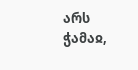არს ჭამაჲ,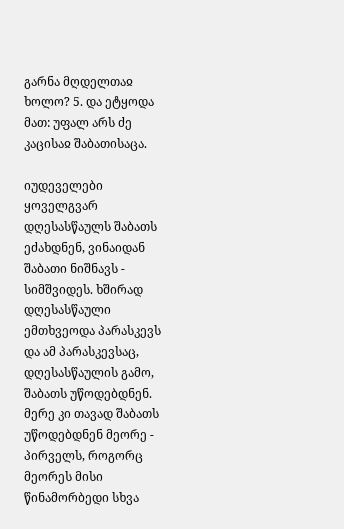გარნა მღდელთაჲ ხოლო? 5. და ეტყოდა მათ: უფალ არს ძე კაცისაჲ შაბათისაცა.

იუდეველები ყოველგვარ დღესასწაულს შაბათს ეძახდნენ, ვინაიდან შაბათი ნიშნავს - სიმშვიდეს. ხშირად დღესასწაული ემთხვეოდა პარასკევს და ამ პარასკევსაც, დღესასწაულის გამო, შაბათს უწოდებდნენ. მერე კი თავად შაბათს უწოდებდნენ მეორე - პირველს, როგორც მეორეს მისი წინამორბედი სხვა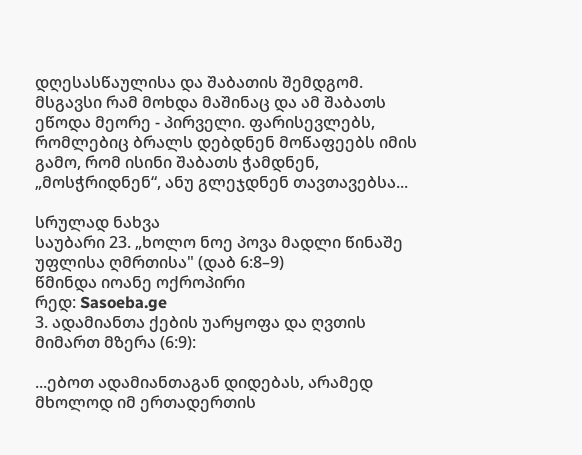დღესასწაულისა და შაბათის შემდგომ. მსგავსი რამ მოხდა მაშინაც და ამ შაბათს ეწოდა მეორე - პირველი. ფარისევლებს, რომლებიც ბრალს დებდნენ მოწაფეებს იმის გამო, რომ ისინი შაბათს ჭამდნენ, „მოსჭრიდნენ“, ანუ გლეჯდნენ თავთავებსა...

სრულად ნახვა
საუბარი 23. „ხოლო ნოე პოვა მადლი წინაშე უფლისა ღმრთისა" (დაბ 6:8–9)
წმინდა იოანე ოქროპირი
რედ: Sasoeba.ge
3. ადამიანთა ქების უარყოფა და ღვთის მიმართ მზერა (6:9):

...ებოთ ადამიანთაგან დიდებას, არამედ მხოლოდ იმ ერთადერთის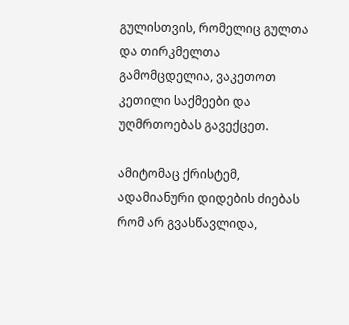გულისთვის, რომელიც გულთა და თირკმელთა გამომცდელია, ვაკეთოთ კეთილი საქმეები და უღმრთოებას გავექცეთ.

ამიტომაც ქრისტემ, ადამიანური დიდების ძიებას რომ არ გვასწავლიდა,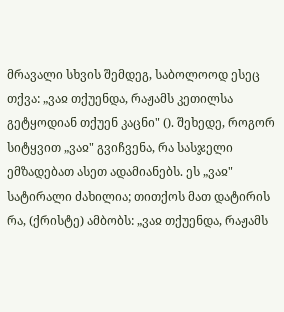მრავალი სხვის შემდეგ, საბოლოოდ ესეც თქვა: „ვაჲ თქუენდა, რაჟამს კეთილსა გეტყოდიან თქუენ კაცნი" (). შეხედე, როგორ სიტყვით „ვაჲ" გვიჩვენა, რა სასჯელი ემზადებათ ასეთ ადამიანებს. ეს „ვაჲ" სატირალი ძახილია; თითქოს მათ დატირის რა, (ქრისტე) ამბობს: „ვაჲ თქუენდა, რაჟამს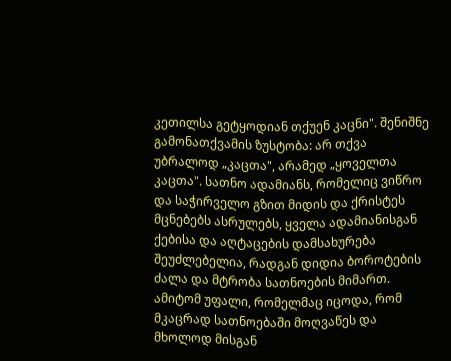კეთილსა გეტყოდიან თქუენ კაცნი". შენიშნე გამონათქვამის ზუსტობა: არ თქვა უბრალოდ „კაცთა", არამედ „ყოველთა კაცთა". სათნო ადამიანს, რომელიც ვიწრო და საჭირველო გზით მიდის და ქრისტეს მცნებებს ასრულებს, ყველა ადამიანისგან ქებისა და აღტაცების დამსახურება შეუძლებელია, რადგან დიდია ბოროტების ძალა და მტრობა სათნოების მიმართ. ამიტომ უფალი, რომელმაც იცოდა, რომ მკაცრად სათნოებაში მოღვაწეს და მხოლოდ მისგან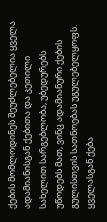ქების მომლოდინეს შეუძლებელია ყველა ადამიანისგან ქებითა და კეთილი სახელით სარგებლობა, უბედურებს უწოდებს მათ, ვინც ადამიანური ქების გულისთვის სათნოებას უგულებელყოფს. ყველასგან ქება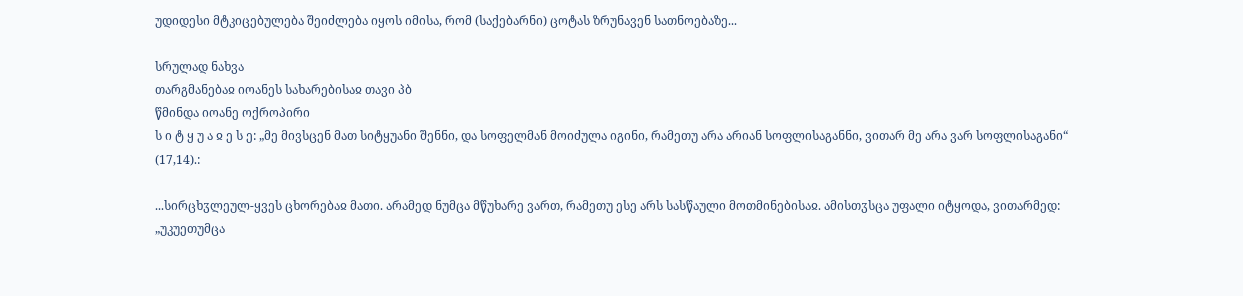უდიდესი მტკიცებულება შეიძლება იყოს იმისა, რომ (საქებარნი) ცოტას ზრუნავენ სათნოებაზე...

სრულად ნახვა
თარგმანებაჲ იოანეს სახარებისაჲ თავი პბ
წმინდა იოანე ოქროპირი
ს ი ტ ყ უ ა ჲ ე ს ე: „მე მივსცენ მათ სიტყუანი შენნი, და სოფელმან მოიძულა იგინი, რამეთუ არა არიან სოფლისაგანნი, ვითარ მე არა ვარ სოფლისაგანი“ (17,14).:

...სირცხჳლეულ-ყვეს ცხორებაჲ მათი. არამედ ნუმცა მწუხარე ვართ, რამეთუ ესე არს სასწაული მოთმინებისაჲ. ამისთჳსცა უფალი იტყოდა, ვითარმედ: „უკუეთუმცა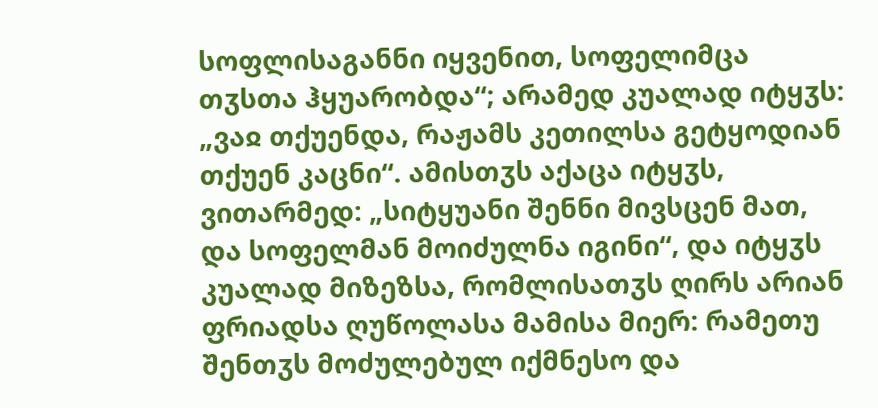სოფლისაგანნი იყვენით, სოფელიმცა თჳსთა ჰყუარობდა“; არამედ კუალად იტყჳს: „ვაჲ თქუენდა, რაჟამს კეთილსა გეტყოდიან თქუენ კაცნი“. ამისთჳს აქაცა იტყჳს, ვითარმედ: „სიტყუანი შენნი მივსცენ მათ, და სოფელმან მოიძულნა იგინი“, და იტყჳს კუალად მიზეზსა, რომლისათჳს ღირს არიან ფრიადსა ღუწოლასა მამისა მიერ: რამეთუ შენთჳს მოძულებულ იქმნესო და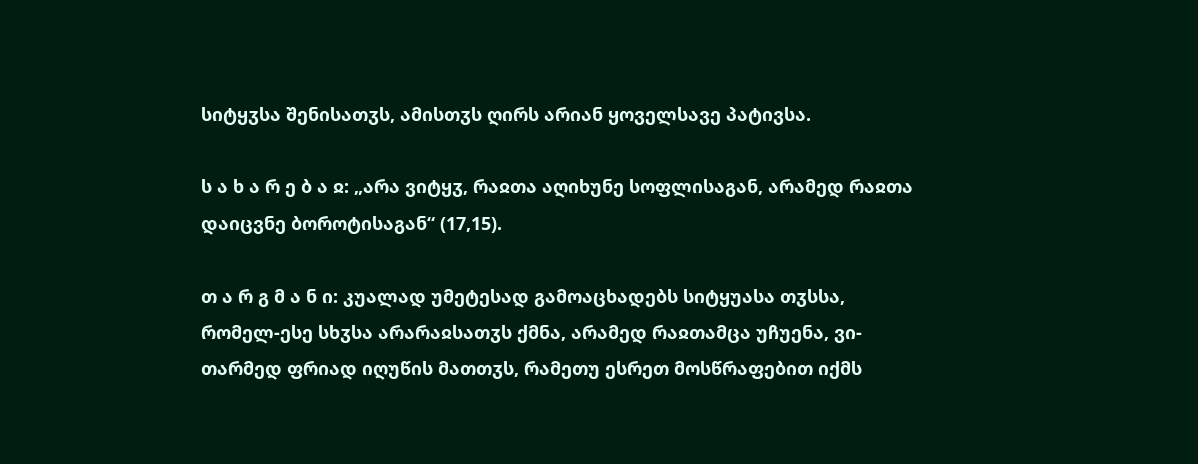სიტყჳსა შენისათჳს, ამისთჳს ღირს არიან ყოველსავე პატივსა.

ს ა ხ ა რ ე ბ ა ჲ: „არა ვიტყჳ, რაჲთა აღიხუნე სოფლისაგან, არამედ რაჲთა დაიცვნე ბოროტისაგან“ (17,15).

თ ა რ გ მ ა ნ ი: კუალად უმეტესად გამოაცხადებს სიტყუასა თჳსსა, რომელ-ესე სხჳსა არარაჲსათჳს ქმნა, არამედ რაჲთამცა უჩუენა, ვი-თარმედ ფრიად იღუწის მათთჳს, რამეთუ ესრეთ მოსწრაფებით იქმს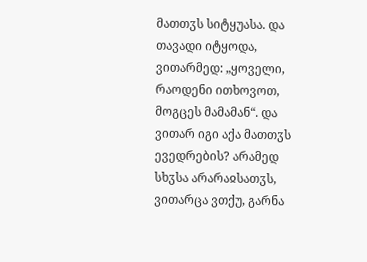მათთჳს სიტყუასა. და თავადი იტყოდა, ვითარმედ: „ყოველი, რაოდენი ითხოვოთ, მოგცეს მამამან“. და ვითარ იგი აქა მათთჳს ევედრების? არამედ სხჳსა არარაჲსათჳს, ვითარცა ვთქუ, გარნა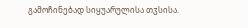გამოჩინებად სიყუარულისა თჳსისა.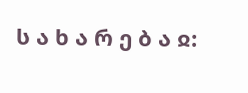ს ა ხ ა რ ე ბ ა ჲ: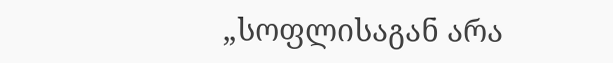„სოფლისაგან არა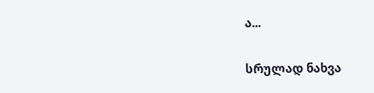ა...

სრულად ნახვა